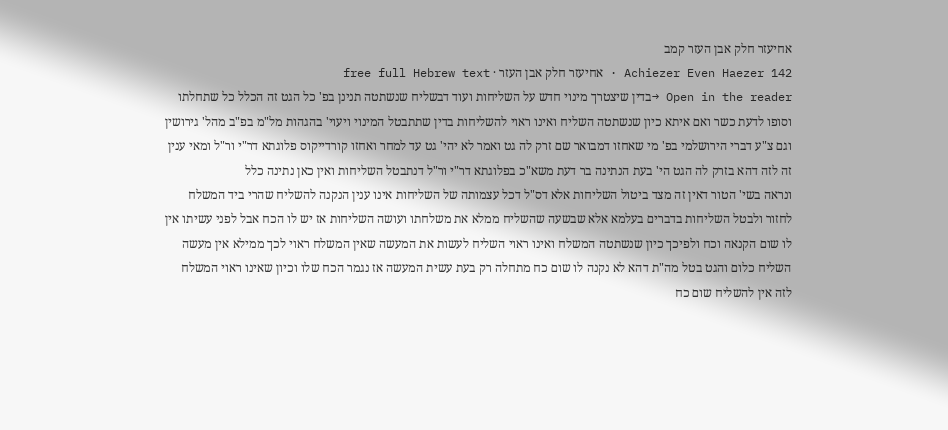אחיעזר חלק אבן העזר קמב
Achiezer Even Haezer 142 · אחיעזר חלק אבן העזר · free full Hebrew text
Open in the reader →בדין שיצטרך מינוי חדש על השליחות ועוד דבשליח שנשתטה תנינן בפ' כל הגט זה הכלל כל שתחלתו וסופו לדעת כשר ואם איתא כיון שנשתטה השליח ואינו ראוי להשליחות בדין שתתבטל המינוי ויעוי' בהגהות מל"מ בפ"ב מהל' גירושין וגם צ"ע דברי הירושלמי בפ' מי שאחזו דמבואר שם זרק לה גט ואמר לא יהי' גט עד למחר ואחזו קורדייקוס פלוגתא דר"י ור"ל ומאי ענין זה לזה דהא בזרק לה הגט הי' בעת הנתינה בר דעת משא"כ בפלוגתא דר"י ור"ל דנתבטל השליחות ואין כאן נתינה כלל
ונראה בשי' הטור דאין זה מצד ביטול השליחות אלא דס"ל דכל עצמותה של השליחות אינו ענין הנקנה להשליח שהרי ביד המשלח לחזור ולבטל השליחות בדברים בעלמא אלא שבשעה שהשליח ממלא את משלחתו ועושה השליחות אז יש לו הכח אבל לפני עשיתו אין לו שום הקנאה וכח ולפיכך כיון שנשתטה המשלח ואינו ראוי השליח לעשות את המעשה שאין המשלח ראוי לכך ממילא אין מעשה השליח כלום והגט בטל מה"ת דהא לא נקנה לו שום כח מתחלה רק בעת עשית המעשה אז נגמר הכח שלו וכיון שאינו ראוי המשלח לזה אין להשליח שום כח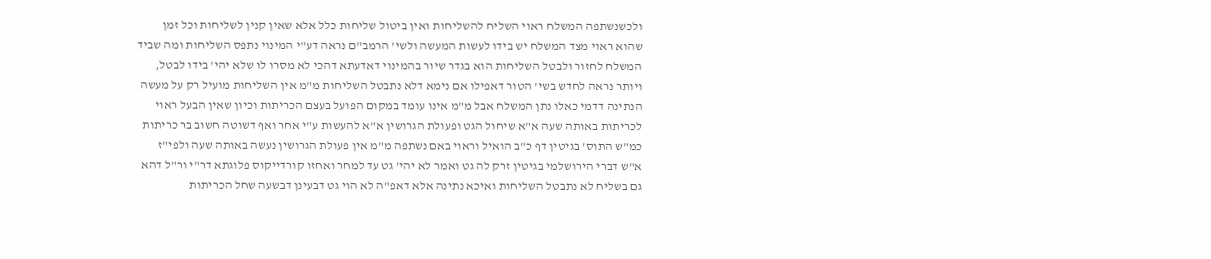ולכשנשתפה המשלח ראוי השליח להשליחות ואין ביטול שליחות כלל אלא שאין קנין לשליחות וכל זמן שהוא ראוי מצד המשלח יש בידו לעשות המעשה ולשי' הרמב"ם נראה דע"י המינוי נתפס השליחות ומה שביד המשלח לחזור ולבטל השליחות הוא בגדר שיור בהמינוי דאדעתא דהכי לא מסרו לו שלא יהי' בידו לבטל, ויותר נראה לחדש בשי' הטור דאפילו אם נימא דלא נתבטל השליחות מ"מ אין השליחות מועיל רק על מעשה הנתינה דדמי כאלו נתן המשלח אבל מ"מ אינו עומד במקום הפועל בעצם הכריתות וכיון שאין הבעל ראוי לכריתות באותה שעה א"א שיחול הגט ופעולת הגרושין א"א להעשות ע"י אחר ואף דשוטה חשוב בר כריתות כמ"ש התוס' בגיטין דף כ"ב הואיל וראוי באם נשתפה מ"מ אין פעולת הגרושין נעשה באותה שעה ולפי"ז א"ש דברי הירושלמי בגיטין זרק לה גט ואמר לא יהי' גט עד למחר ואחזו קורדייקוס פלוגתא דר"י ור"ל דהא גם בשליח לא נתבטל השליחות ואיכא נתינה אלא דאפ"ה לא הוי גט דבעינן דבשעה שחל הכריתות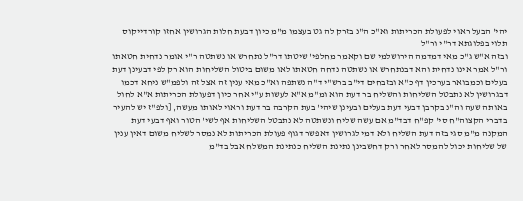יהי' הבעל ראוי לפעולת הכריתות וא"כ ה"נ בזרק לה גט בעצמו מ"מ כיון דבעת חלות הגרושין אחזו קורדייקוס תלוי בפלוגתא דר"י ור"ל
ובזה א"ש ג"כ מאי דמדמה הירושלמי שם וקאמר מחלפי' שיטתו דר"ל נתחרש או נשתטה ר"י אומר נדחית חטאתו ור"ל אמר אינו נדחית והא דבנתחרש או נשתטה נדחה חטאתו לאו משום ביטול השליחות הוא רק לפי דבעינן דעת בעלים וכמבואר בערכין דף כ"א ובזבחים די"ב ברש"י ד"ה נשתפה וא"כ מאי ענין זה אצל זה ולפמ"ש ניחא דכמו דבגרושין לא נתבטל השליחות והשליח בר דעת הוא ומ"מ א"א לעשות ע"י אחר כיון דפעולת הכריתות א"א לחול באותה שעה וה"נ בקרבן דבעי דעת בעלים ובעינן שיהי' בעת הקרבה בר דעת וראוי לאותו מעשה, [ולפ"ז יש להעיר בדברי הקצוה"ח סי' קפ"ח דבד"מ אם עשה שליח ונשתטה לא נתבטל השליחות אף לשי' הטור ואף דבעי דעת המקנה מ"מ סגי בזה דעת השליח ולא דמי לגרושין דאפשר דגוף פעולת הכריתות לא נמסר לשליח משום דאין ענין של שליחות יכול להמסר לאחר ורק דחשבינן נתינת השליח כנתינת המשלח אבל בד"מ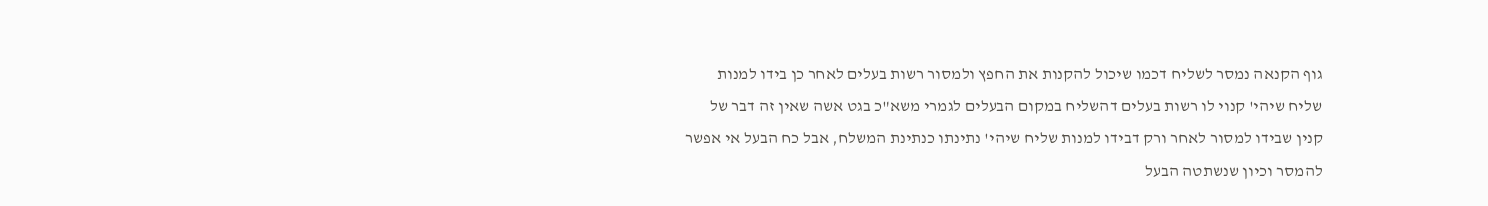גוף הקנאה נמסר לשליח דכמו שיכול להקנות את החפץ ולמסור רשות בעלים לאחר כן בידו למנות שליח שיהי' קנוי לו רשות בעלים דהשליח במקום הבעלים לגמרי משא"כ בגט אשה שאין זה דבר של קנין שבידו למסור לאחר ורק דבידו למנות שליח שיהי' נתינתו כנתינת המשלח, אבל כח הבעל אי אפשר להמסר וכיון שנשתטה הבעל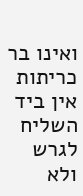ואינו בר כריתות אין ביד השליח לגרש ולא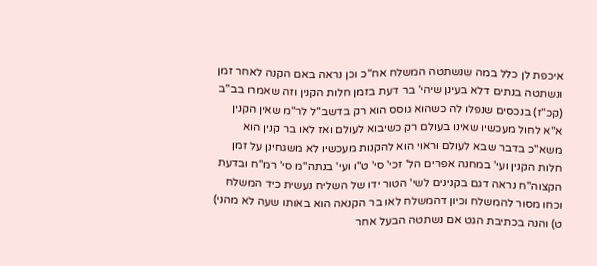איכפת לן כלל במה שנשתטה המשלח אח"כ וכן נראה באם הקנה לאחר זמן ונשתטה בנתים דלא בעינן שיהי' בר דעת בזמן חלות הקנין וזה שאמרו בב"ב (קכ"ז) בנכסים שנפלו לה כשהוא גוסס הוא רק בדשב"ל לר"מ שאין הקנין א"א לחול מעכשיו שאינו בעולם רק כשיבוא לעולם ואז לאו בר קנין הוא משא"כ בדבר שבא לעולם וראוי הוא להקנות מעכשיו לא משגחינן על זמן חלות הקנין ועי' במחנה אפרים הל' זכי' סי' ט"ו ועי' בנתה"מ סי' רמ"ח ובדעת הקצוה"ח נראה דגם בקנינים לשי' הטור ידו של השליח נעשית כיד המשלח וכחו מסור להמשלח וכיון דהמשלח לאו בר הקנאה הוא באותו שעה לא מהני)
ט) והנה בכתיבת הגט אם נשתטה הבעל אחר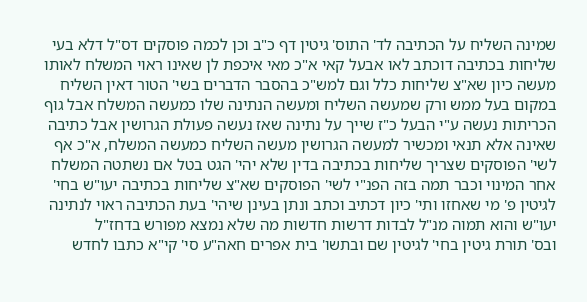שמינה השליח על הכתיבה לד' התוס' גיטין דף כ"ב וכן לכמה פוסקים דס"ל דלא בעי שליחות בכתיבה דוכתב לאו אבעל קאי א"כ מאי איכפת לן שאינו ראוי המשלח לאותו מעשה כיון שא"צ שליחות כלל וגם למש"כ בהסבר הדברים בשי' הטור דאין השליח במקום בעל ממש ורק שמעשה השליח ומעשה הנתינה שלו כמעשה המשלח אבל גוף הכריתות נעשה ע"י הבעל כ"ז שייך על נתינה שאז נעשה פעולת הגרושין אבל כתיבה שאינה אלא תנאי ומכשיר למעשה הגרושין מעשה השליח כמעשה המשלח, א"כ אף לשי' הפוסקים שצריך שליחות בכתיבה בדין שלא יהי' הגט בטל אם נשתטה המשלח אחר המינוי וכבר תמה בזה הפנ"י לשי' הפוסקים שא"צ שליחות בכתיבה יעו"ש בחי' לגיטין פ' מי שאחזו ותי' כיון דכתיב וכתב ונתן בעינן שיהי' בעת הכתיבה ראוי לנתינה יעו"ש והוא תמוה מנ"ל לבדות דרשות חדשות מה שלא נמצא מפורש בדחז"ל
ובס' תורת גיטין בחי' לגיטין שם ובתשו' בית אפרים חאה"ע סי' קי"א כתבו לחדש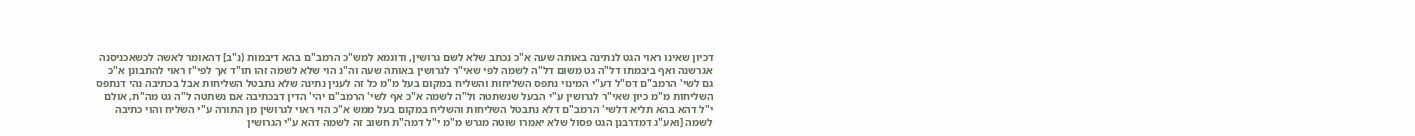דכיון שאינו ראוי הגט לנתינה באותה שעה א"כ נכתב שלא לשם גרושין, ודוגמא למש"כ הרמב"ם בהא דיבמות (נ"ב] דהאומר לאשה לכשאכניסנה אגרשנה ואף ביבמתו דל"ה גט משום דל"ה לשמה לפי שאי"ר לגרושין באותה שעה וה"נ הוי שלא לשמה זהו תו"ד אך לפי"ז ראוי להתבונן א"כ גם לשי' הרמב"ם דס"ל דע"י המינוי נתפס השליחות והשליח במקום בעל מ"מ כל זה לענין נתינה שלא נתבטל השליחות אבל בכתיבה נהי דנתפס השליחות מ"מ כיון שאי"ר לגרושין ע"י הבעל שנשתטה ול"ה לשמה א"כ אף לשי' הרמב"ם יהי' הדין דבכתיבה אם נשתטה ל"ה גט מה"ת, אולם י"ל דהא בהא תליא דלשי' הרמב"ם דלא נתבטל השליחות והשליח במקום בעל ממש א"כ הוי ראוי לגרושין מן התורה ע"י השליח והוי כתיבה לשמה [ואע"ג דמדרבנן הגט פסול שלא יאמרו שוטה מגרש מ"מ י"ל דמה"ת חשוב זה לשמה דהא ע"י הגרושין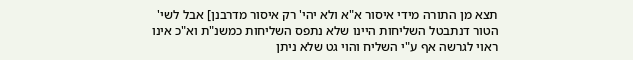תצא מן התורה מידי איסור א"א ולא יהי' רק איסור מדרבנן] אבל לשי' הטור דנתבטל השליחות היינו שלא נתפס השליחות כמשנ"ת וא"כ אינו ראוי לגרשה אף ע"י השליח והוי גט שלא ניתן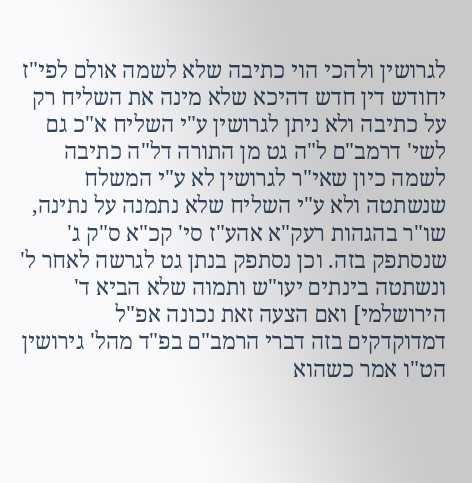לגרושין ולהכי הוי כתיבה שלא לשמה אולם לפי"ז יחודש דין חדש דהיכא שלא מינה את השליח רק על כתיבה ולא ניתן לגרושין ע"י השליח א"כ גם לשי' דרמב"ם ל"ה גט מן התורה דל"ה כתיבה לשמה כיון שאי"ר לגרושין לא ע"י המשלח שנשתטה ולא ע"י השליח שלא נתמנה על נתינה, שו"ר בהגהות רעק"א אהע"ז סי' קכ"א ס"ק ג' שנסתפק בזה. וכן נסתפק בנתן גט לגרשה לאחר ל' ונשתטה בינתים יעו"ש ותמוה שלא הביא ד' הירושלמי] ואם הצעה זאת נכונה אפ"ל דמדוקדקים בזה דברי הרמב"ם בפ"ד מהל' גירושין הט"ו אמר כשהוא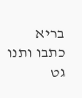בריא כתבו ותנו גט